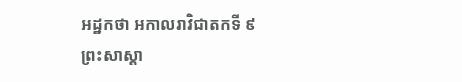អដ្ឋកថា អកាលរាវិជាតកទី ៩
ព្រះសាស្តា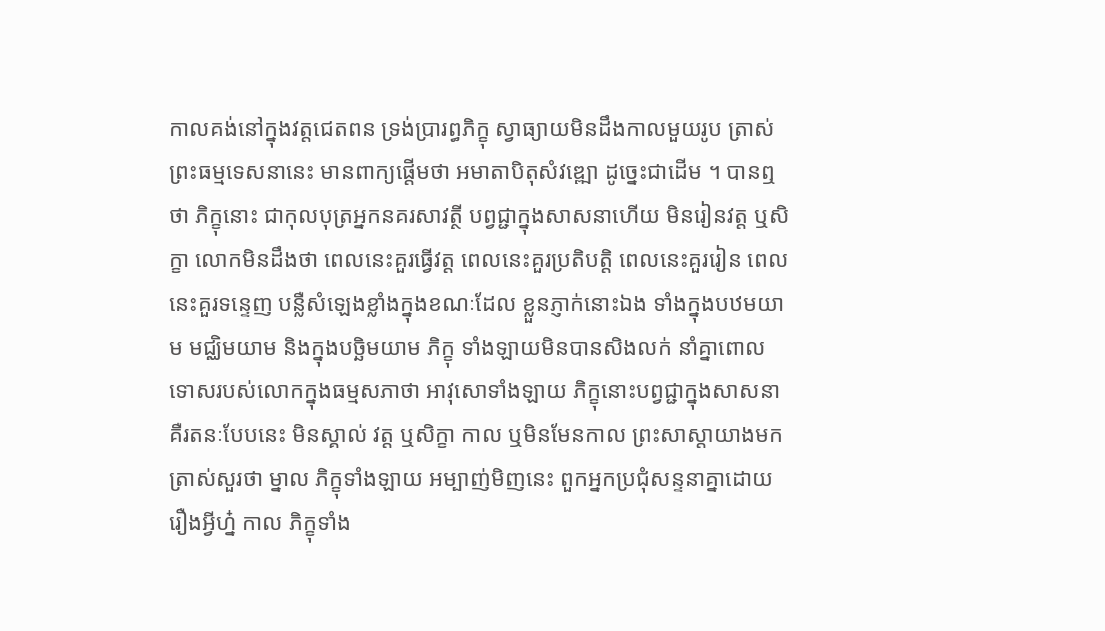កាលគង់នៅក្នុងវត្តជេតពន ទ្រង់ប្រារព្ធភិក្ខុ ស្វាធ្យាយមិនដឹងកាលមួយរូប ត្រាស់ព្រះធម្មទេសនានេះ មានពាក្យផ្តើមថា អមាតាបិតុសំវឌ្ឍោ ដូច្នេះជាដើម ។ បានឮថា ភិក្ខុនោះ ជាកុលបុត្រអ្នកនគរសាវត្ថី បព្វជ្ជាក្នុងសាសនាហើយ មិនរៀនវត្ត ឬសិក្ខា លោកមិនដឹងថា ពេលនេះគួរធ្វើវត្ត ពេលនេះគួរប្រតិបត្តិ ពេលនេះគួររៀន ពេលនេះគួរទន្ទេញ បន្លឺសំឡេងខ្លាំងក្នុងខណៈដែល ខ្លួនភ្ញាក់នោះឯង ទាំងក្នុងបឋមយាម មជ្ឈិមយាម និងក្នុងបច្ឆិមយាម ភិក្ខុ ទាំងឡាយមិនបានសិងលក់ នាំគ្នាពោលទោសរបស់លោកក្នុងធម្មសភាថា អាវុសោទាំងឡាយ ភិក្ខុនោះបព្វជ្ជាក្នុងសាសនា គឺរតនៈបែបនេះ មិនស្គាល់ វត្ត ឬសិក្ខា កាល ឬមិនមែនកាល ព្រះសាស្តាយាងមកត្រាស់សួរថា ម្នាល ភិក្ខុទាំងឡាយ អម្បាញ់មិញនេះ ពួកអ្នកប្រជុំសន្ទនាគ្នាដោយរឿងអ្វីហ្ន៎ កាល ភិក្ខុទាំង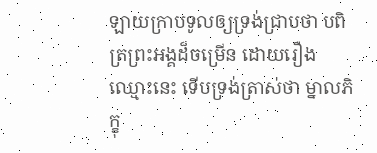ឡាយក្រាបទូលឲ្យទ្រង់ជ្រាបថា បពិត្រព្រះអង្គដ៏ចម្រើន ដោយរឿង ឈ្មោះនេះ ទើបទ្រង់ត្រាស់ថា ម្នាលភិក្ខុ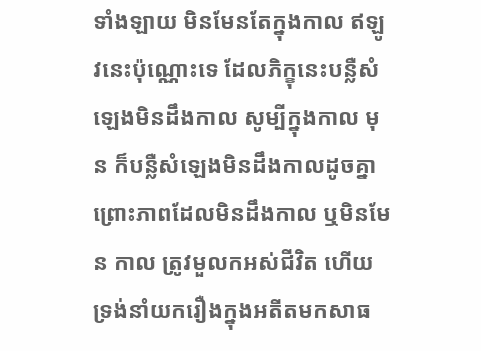ទាំងឡាយ មិនមែនតែក្នុងកាល ឥឡូវនេះប៉ុណ្ណោះទេ ដែលភិក្ខុនេះបន្លឺសំឡេងមិនដឹងកាល សូម្បីក្នុងកាល មុន ក៏បន្លឺសំឡេងមិនដឹងកាលដូចគ្នា ព្រោះភាពដែលមិនដឹងកាល ឬមិនមែន កាល ត្រូវមួលកអស់ជីវិត ហើយទ្រង់នាំយករឿងក្នុងអតីតមកសាធ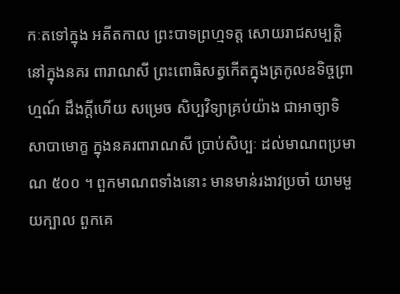កៈតទៅក្នុង អតីតកាល ព្រះបាទព្រហ្មទត្ត សោយរាជសម្បត្តិនៅក្នុងនគរ ពារាណសី ព្រះពោធិសត្វកើតក្នុងត្រកូលឧទិច្ចព្រាហ្មណ៍ ដឹងក្តីហើយ សម្រេច សិប្បវិទ្យាគ្រប់យ៉ាង ជាអាច្យាទិសាបាមោក្ខ ក្នុងនគរពារាណសី ប្រាប់សិប្បៈ ដល់មាណពប្រមាណ ៥០០ ។ ពួកមាណពទាំងនោះ មានមាន់រងាវប្រចាំ យាមមួយក្បាល ពួកគេ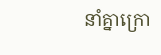នាំគ្នាក្រោ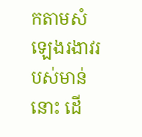កតាមសំឡេងរងាវរបស់មាន់នោះ ដើ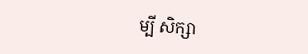ម្បី សិក្សា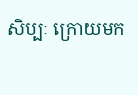សិប្បៈ ក្រោយមក